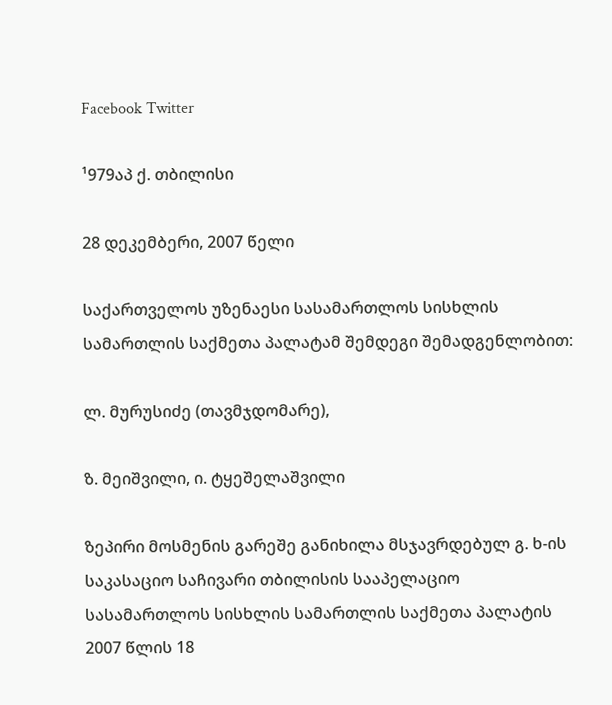Facebook Twitter

¹979აპ ქ. თბილისი

28 დეკემბერი, 2007 წელი

საქართველოს უზენაესი სასამართლოს სისხლის სამართლის საქმეთა პალატამ შემდეგი შემადგენლობით:

ლ. მურუსიძე (თავმჯდომარე),

ზ. მეიშვილი, ი. ტყეშელაშვილი

ზეპირი მოსმენის გარეშე განიხილა მსჯავრდებულ გ. ხ-ის საკასაციო საჩივარი თბილისის სააპელაციო სასამართლოს სისხლის სამართლის საქმეთა პალატის 2007 წლის 18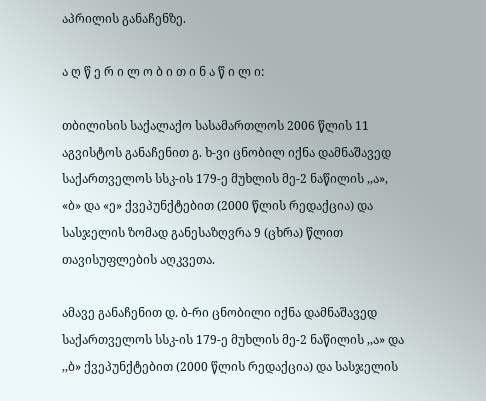აპრილის განაჩენზე.

ა ღ წ ე რ ი ლ ო ბ ი თ ი ნ ა წ ი ლ ი:

თბილისის საქალაქო სასამართლოს 2006 წლის 11 აგვისტოს განაჩენით გ. ხ-ვი ცნობილ იქნა დამნაშავედ საქართველოს სსკ-ის 179-ე მუხლის მე-2 ნაწილის ,,ა», «ბ» და «ე» ქვეპუნქტებით (2000 წლის რედაქცია) და სასჯელის ზომად განესაზღვრა 9 (ცხრა) წლით თავისუფლების აღკვეთა.

ამავე განაჩენით დ. ბ-რი ცნობილი იქნა დამნაშავედ საქართველოს სსკ-ის 179-ე მუხლის მე-2 ნაწილის ,,ა» და ,,ბ» ქვეპუნქტებით (2000 წლის რედაქცია) და სასჯელის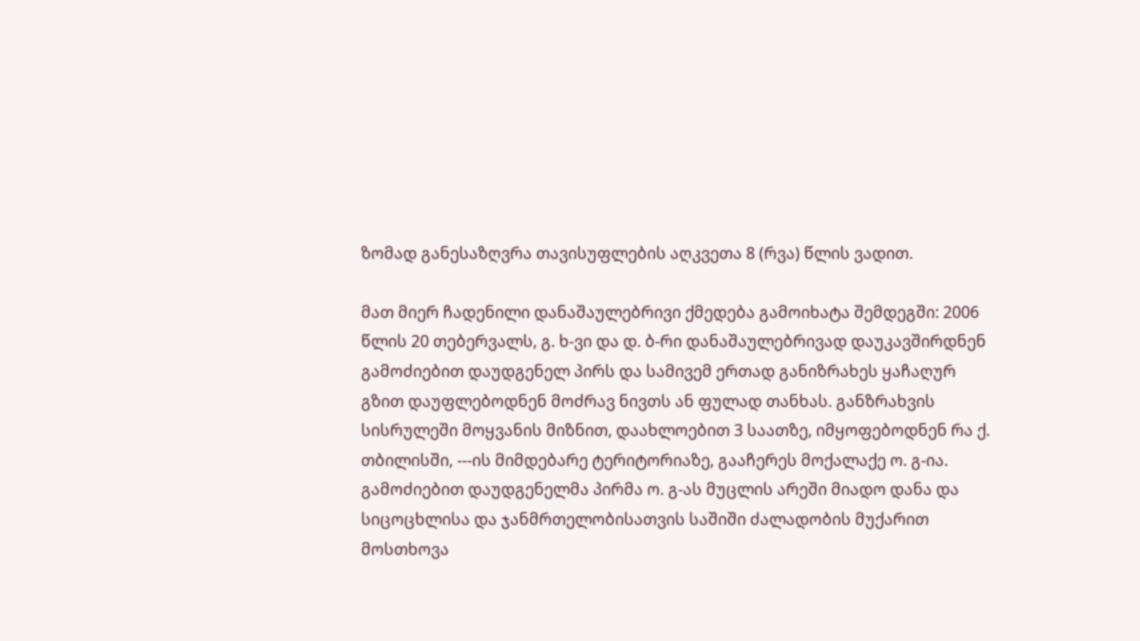ზომად განესაზღვრა თავისუფლების აღკვეთა 8 (რვა) წლის ვადით.

მათ მიერ ჩადენილი დანაშაულებრივი ქმედება გამოიხატა შემდეგში: 2006 წლის 20 თებერვალს, გ. ხ-ვი და დ. ბ-რი დანაშაულებრივად დაუკავშირდნენ გამოძიებით დაუდგენელ პირს და სამივემ ერთად განიზრახეს ყაჩაღურ გზით დაუფლებოდნენ მოძრავ ნივთს ან ფულად თანხას. განზრახვის სისრულეში მოყვანის მიზნით, დაახლოებით 3 საათზე, იმყოფებოდნენ რა ქ. თბილისში, ---ის მიმდებარე ტერიტორიაზე, გააჩერეს მოქალაქე ო. გ-ია. გამოძიებით დაუდგენელმა პირმა ო. გ-ას მუცლის არეში მიადო დანა და სიცოცხლისა და ჯანმრთელობისათვის საშიში ძალადობის მუქარით მოსთხოვა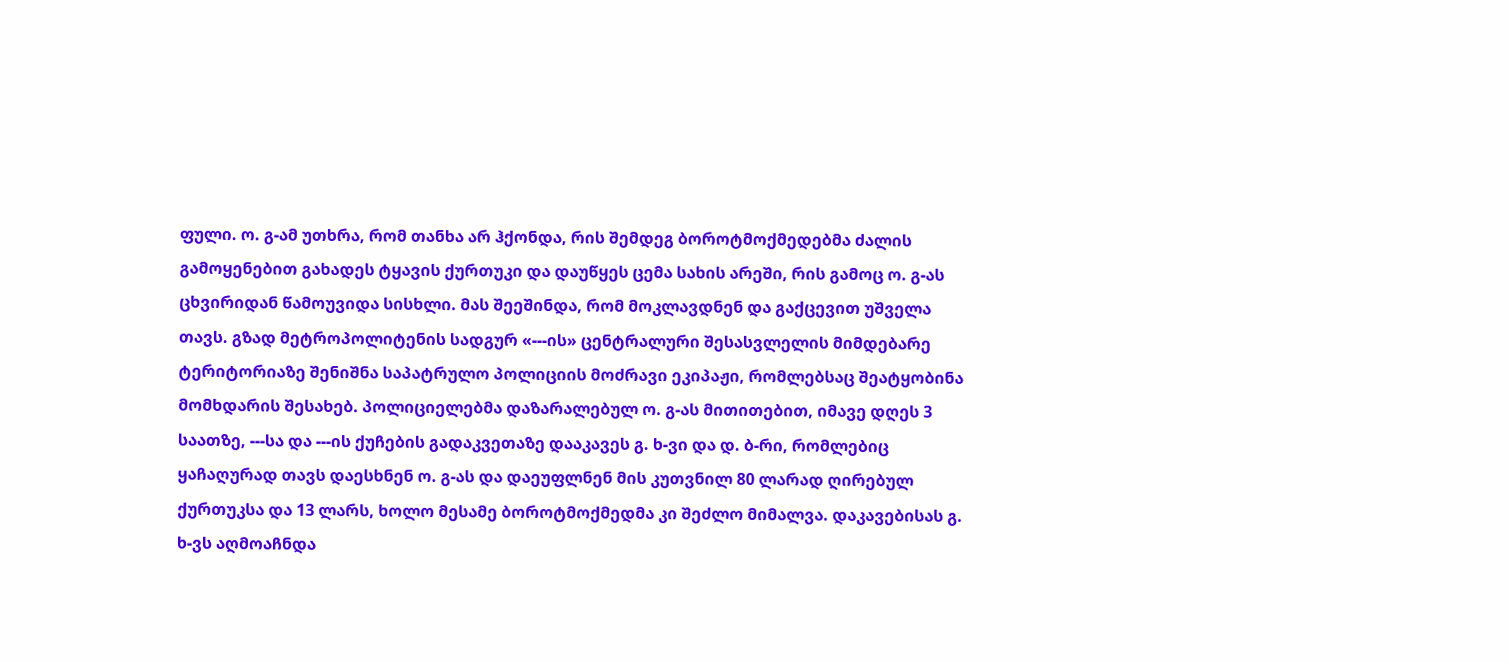ფული. ო. გ-ამ უთხრა, რომ თანხა არ ჰქონდა, რის შემდეგ ბოროტმოქმედებმა ძალის გამოყენებით გახადეს ტყავის ქურთუკი და დაუწყეს ცემა სახის არეში, რის გამოც ო. გ-ას ცხვირიდან წამოუვიდა სისხლი. მას შეეშინდა, რომ მოკლავდნენ და გაქცევით უშველა თავს. გზად მეტროპოლიტენის სადგურ «---ის» ცენტრალური შესასვლელის მიმდებარე ტერიტორიაზე შენიშნა საპატრულო პოლიციის მოძრავი ეკიპაჟი, რომლებსაც შეატყობინა მომხდარის შესახებ. პოლიციელებმა დაზარალებულ ო. გ-ას მითითებით, იმავე დღეს 3 საათზე, ---სა და ---ის ქუჩების გადაკვეთაზე დააკავეს გ. ხ-ვი და დ. ბ-რი, რომლებიც ყაჩაღურად თავს დაესხნენ ო. გ-ას და დაეუფლნენ მის კუთვნილ 80 ლარად ღირებულ ქურთუკსა და 13 ლარს, ხოლო მესამე ბოროტმოქმედმა კი შეძლო მიმალვა. დაკავებისას გ. ხ-ვს აღმოაჩნდა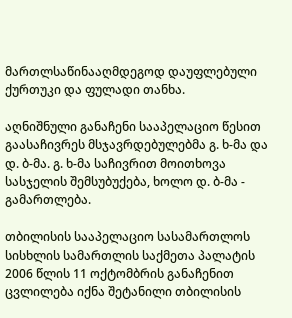მართლსაწინააღმდეგოდ დაუფლებული ქურთუკი და ფულადი თანხა.

აღნიშნული განაჩენი სააპელაციო წესით გაასაჩივრეს მსჯავრდებულებმა გ. ხ-მა და დ. ბ-მა. გ. ხ-მა საჩივრით მოითხოვა სასჯელის შემსუბუქება, ხოლო დ. ბ-მა - გამართლება.

თბილისის სააპელაციო სასამართლოს სისხლის სამართლის საქმეთა პალატის 2006 წლის 11 ოქტომბრის განაჩენით ცვლილება იქნა შეტანილი თბილისის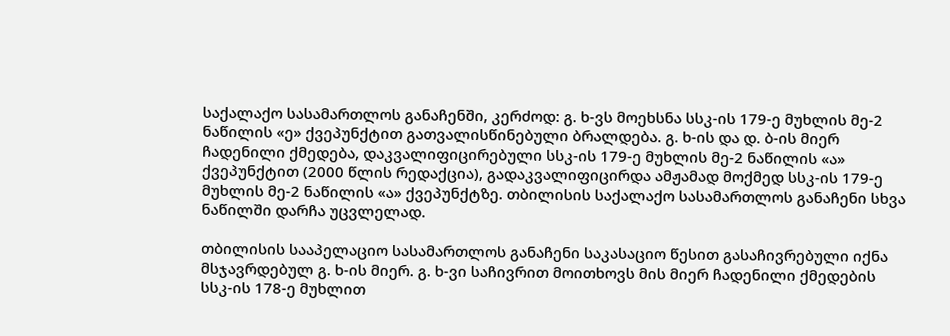საქალაქო სასამართლოს განაჩენში, კერძოდ: გ. ხ-ვს მოეხსნა სსკ-ის 179-ე მუხლის მე-2 ნაწილის «ე» ქვეპუნქტით გათვალისწინებული ბრალდება. გ. ხ-ის და დ. ბ-ის მიერ ჩადენილი ქმედება, დაკვალიფიცირებული სსკ-ის 179-ე მუხლის მე-2 ნაწილის «ა» ქვეპუნქტით (2000 წლის რედაქცია), გადაკვალიფიცირდა ამჟამად მოქმედ სსკ-ის 179-ე მუხლის მე-2 ნაწილის «ა» ქვეპუნქტზე. თბილისის საქალაქო სასამართლოს განაჩენი სხვა ნაწილში დარჩა უცვლელად.

თბილისის სააპელაციო სასამართლოს განაჩენი საკასაციო წესით გასაჩივრებული იქნა მსჯავრდებულ გ. ხ-ის მიერ. გ. ხ-ვი საჩივრით მოითხოვს მის მიერ ჩადენილი ქმედების სსკ-ის 178-ე მუხლით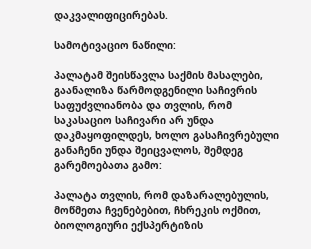დაკვალიფიცირებას.

სამოტივაციო ნაწილი:

პალატამ შეისწავლა საქმის მასალები, გაანალიზა წარმოდგენილი საჩივრის საფუძვლიანობა და თვლის, რომ საკასაციო საჩივარი არ უნდა დაკმაყოფილდეს, ხოლო გასაჩივრებული განაჩენი უნდა შეიცვალოს, შემდეგ გარემოებათა გამო:

პალატა თვლის, რომ დაზარალებულის, მოწმეთა ჩვენებებით, ჩხრეკის ოქმით, ბიოლოგიური ექსპერტიზის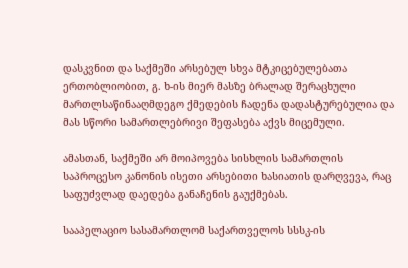დასკვნით და საქმეში არსებულ სხვა მტკიცებულებათა ერთობლიობით, გ. ხ-ის მიერ მასზე ბრალად შერაცხული მართლსაწინააღმდეგო ქმედების ჩადენა დადასტურებულია და მას სწორი სამართლებრივი შეფასება აქვს მიცემული.

ამასთან, საქმეში არ მოიპოვება სისხლის სამართლის საპროცესო კანონის ისეთი არსებითი ხასიათის დარღვევა, რაც საფუძვლად დაედება განაჩენის გაუქმებას.

სააპელაციო სასამართლომ საქართველოს სსსკ-ის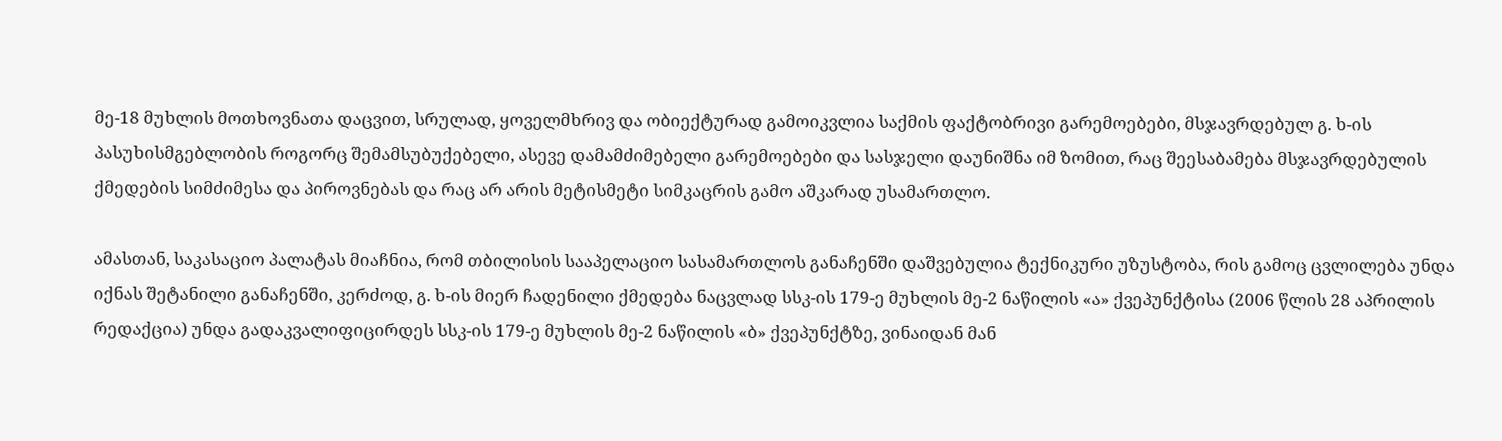მე-18 მუხლის მოთხოვნათა დაცვით, სრულად, ყოველმხრივ და ობიექტურად გამოიკვლია საქმის ფაქტობრივი გარემოებები, მსჯავრდებულ გ. ხ-ის პასუხისმგებლობის როგორც შემამსუბუქებელი, ასევე დამამძიმებელი გარემოებები და სასჯელი დაუნიშნა იმ ზომით, რაც შეესაბამება მსჯავრდებულის ქმედების სიმძიმესა და პიროვნებას და რაც არ არის მეტისმეტი სიმკაცრის გამო აშკარად უსამართლო.

ამასთან, საკასაციო პალატას მიაჩნია, რომ თბილისის სააპელაციო სასამართლოს განაჩენში დაშვებულია ტექნიკური უზუსტობა, რის გამოც ცვლილება უნდა იქნას შეტანილი განაჩენში, კერძოდ, გ. ხ-ის მიერ ჩადენილი ქმედება ნაცვლად სსკ-ის 179-ე მუხლის მე-2 ნაწილის «ა» ქვეპუნქტისა (2006 წლის 28 აპრილის რედაქცია) უნდა გადაკვალიფიცირდეს სსკ-ის 179-ე მუხლის მე-2 ნაწილის «ბ» ქვეპუნქტზე, ვინაიდან მან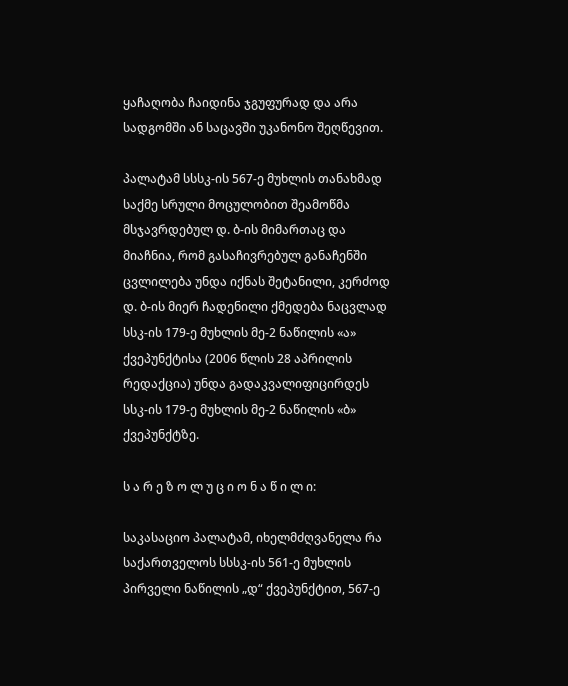ყაჩაღობა ჩაიდინა ჯგუფურად და არა სადგომში ან საცავში უკანონო შეღწევით.

პალატამ სსსკ-ის 567-ე მუხლის თანახმად საქმე სრული მოცულობით შეამოწმა მსჯავრდებულ დ. ბ-ის მიმართაც და მიაჩნია, რომ გასაჩივრებულ განაჩენში ცვლილება უნდა იქნას შეტანილი, კერძოდ დ. ბ-ის მიერ ჩადენილი ქმედება ნაცვლად სსკ-ის 179-ე მუხლის მე-2 ნაწილის «ა» ქვეპუნქტისა (2006 წლის 28 აპრილის რედაქცია) უნდა გადაკვალიფიცირდეს სსკ-ის 179-ე მუხლის მე-2 ნაწილის «ბ» ქვეპუნქტზე.

ს ა რ ე ზ ო ლ უ ც ი ო ნ ა წ ი ლ ი:

საკასაციო პალატამ, იხელმძღვანელა რა საქართველოს სსსკ-ის 561-ე მუხლის პირველი ნაწილის „დ“ ქვეპუნქტით, 567-ე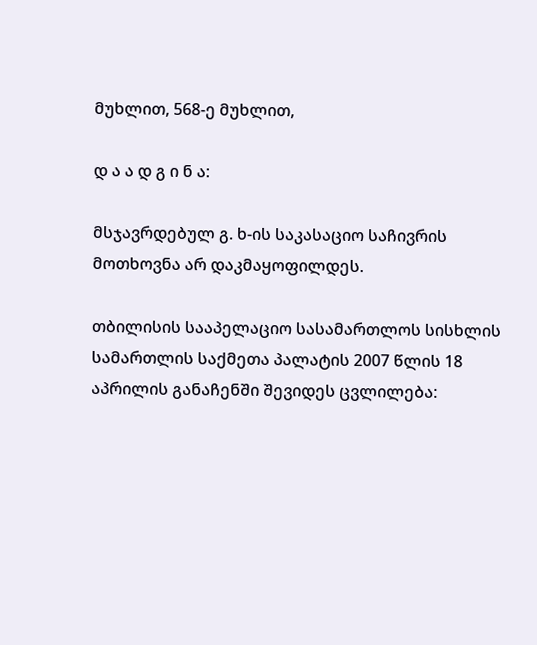მუხლით, 568-ე მუხლით,

დ ა ა დ გ ი ნ ა:

მსჯავრდებულ გ. ხ-ის საკასაციო საჩივრის მოთხოვნა არ დაკმაყოფილდეს.

თბილისის სააპელაციო სასამართლოს სისხლის სამართლის საქმეთა პალატის 2007 წლის 18 აპრილის განაჩენში შევიდეს ცვლილება: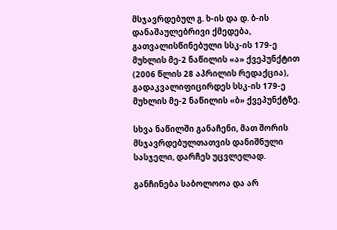მსჯავრდებულ გ. ხ-ის და დ. ბ-ის დანაშაულებრივი ქმედება, გათვალისწინებული სსკ-ის 179-ე მუხლის მე-2 ნაწილის «ა» ქვეპუნქტით (2006 წლის 28 აპრილის რედაქცია), გადაკვალიფიცირდეს სსკ-ის 179-ე მუხლის მე-2 ნაწილის «ბ» ქვეპუნქტზე.

სხვა ნაწილში განაჩენი, მათ შორის მსჯავრდებულთათვის დანიშნული სასჯელი, დარჩეს უცვლელად.

განჩინება საბოლოოა და არ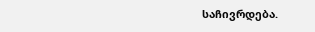საჩივრდება.